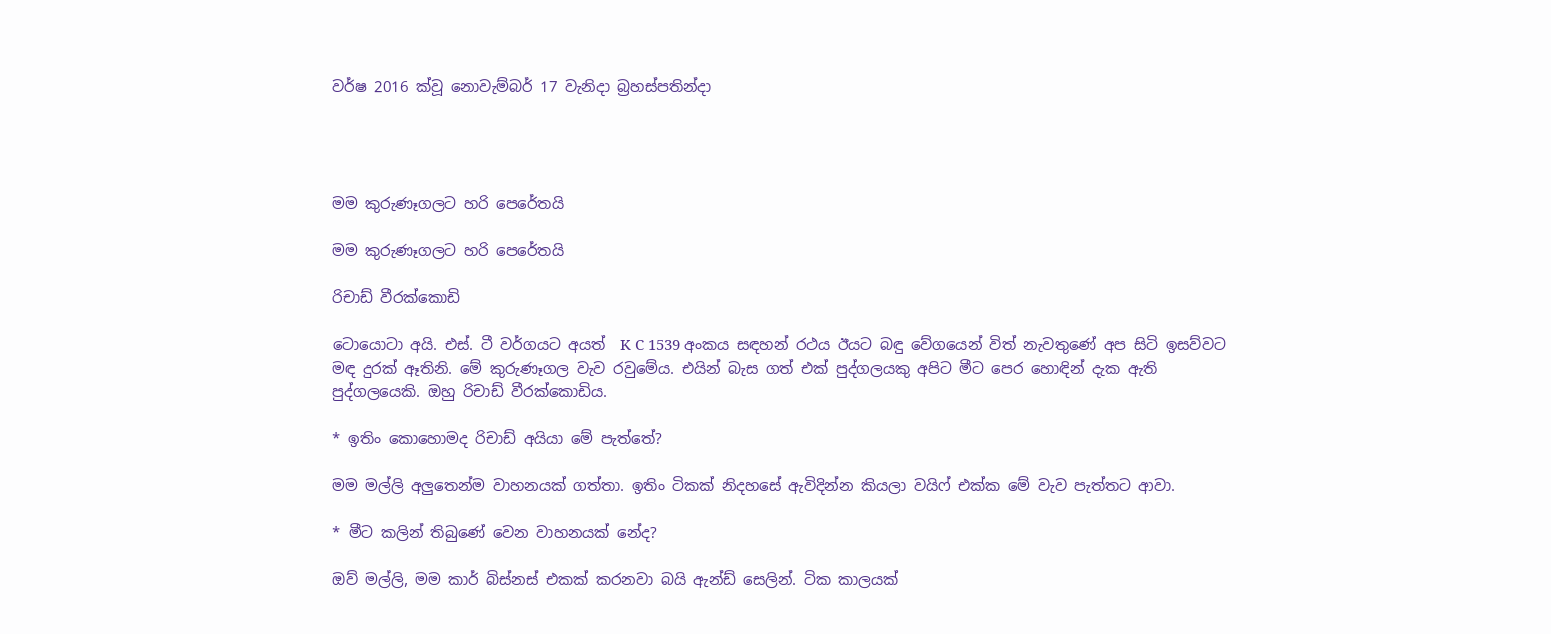වර්ෂ 2016 ක්වූ නොවැම්බර් 17 වැනිදා බ්‍රහස්පතින්දා




මම කුරුණෑගලට හරි පෙරේතයි

මම කුරුණෑගලට හරි පෙරේතයි

රිචාඩ් වීරක්කොඩි

ටොයොටා අයි. එස්. ටී වර්ගයට අයත්  K C 1539 අංකය සඳහන් රථය ඊයට බඳු වේගයෙන් විත් නැවතුණේ අප සිටි ඉසව්වට මඳ දුරක් ඈතිනි. මේ කුරුණෑගල වැව රවුමේය. එයින් බැස ගත් එක් පුද්ගලයකු අපිට මීට පෙර හොඳින් දැක ඇති පුද්ගලයෙකි. ඔහු රිචාඩ් වීරක්කොඩිය.

* ඉතිං කොහොමද රිචාඩ් අයියා මේ පැත්තේ?

මම මල්ලි අලුතෙන්ම වාහනයක් ගත්තා. ඉතිං ටිකක් නිදහසේ ඇවිදින්න කියලා වයිෆ් එක්ක මේ වැව පැත්තට ආවා.

* මීට කලින් තිබුණේ වෙන වාහනයක් නේද?

ඔව් මල්ලි, මම කාර් බිස්නස් එකක් කරනවා බයි ඇන්ඩ් සෙලින්. ටික කාලයක්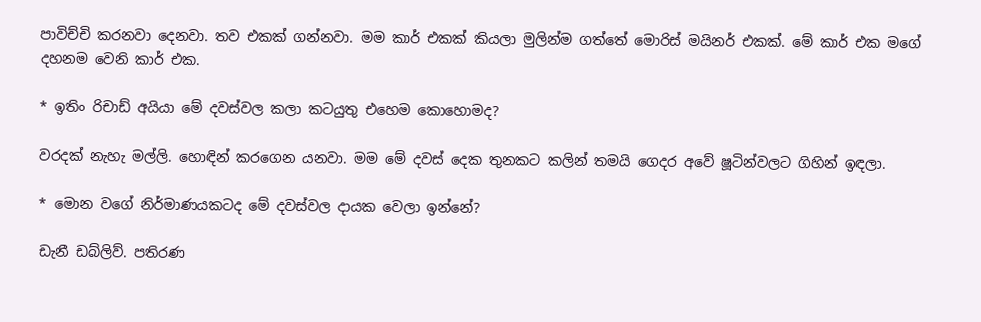පාවිච්චි කරනවා දෙනවා. තව එකක් ගන්නවා. මම කාර් එකක් කියලා මුලින්ම ගත්තේ මොරිස් මයිනර් එකක්. මේ කාර් එක මගේ දහනම වෙනි කාර් එක.

* ඉතිං රිචාඩ් අයියා මේ දවස්වල කලා කටයුතු එහෙම කොහොමද?

වරදක් නැහැ මල්ලි. හොඳින් කරගෙන යනවා. මම මේ දවස් දෙක තුනකට කලින් තමයි ගෙදර අවේ ෂූටින්වලට ගිහින් ඉඳලා.

* මොන වගේ නිර්මාණයකටද මේ දවස්වල දායක වෙලා ඉන්නේ?

ඩැනී ඩබ්ලිව්. පතිරණ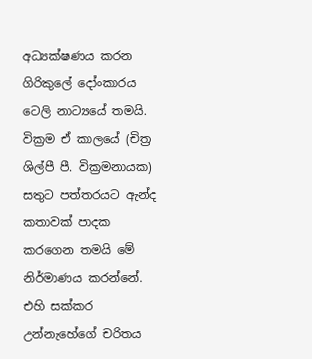අධ්‍යක්ෂණය කරන ගිරිකුලේ දෝංකාරය ටෙලි නාට්‍යයේ තමයි. වික්‍රම ඒ කාලයේ (චිත්‍ර ශිල්පී පී. වික්‍රමනායක) සතුට පත්තරයට ඇන්ද කතාවක් පාදක කරගෙන තමයි මේ නිර්මාණය කරන්නේ. එහි සක්කර උන්නැහේගේ චරිතය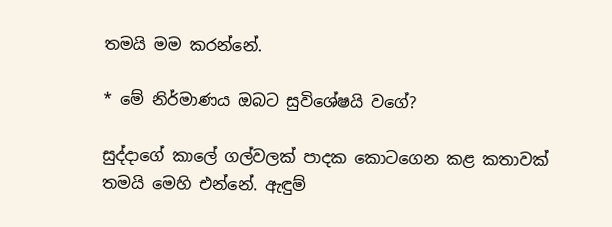තමයි මම කරන්නේ.

* මේ නිර්මාණය ඔබට සුවිශේෂයි වගේ?

සුද්දාගේ කාලේ ගල්වලක් පාදක කොටගෙන කළ කතාවක් තමයි මෙහි එන්නේ. ඇඳුම්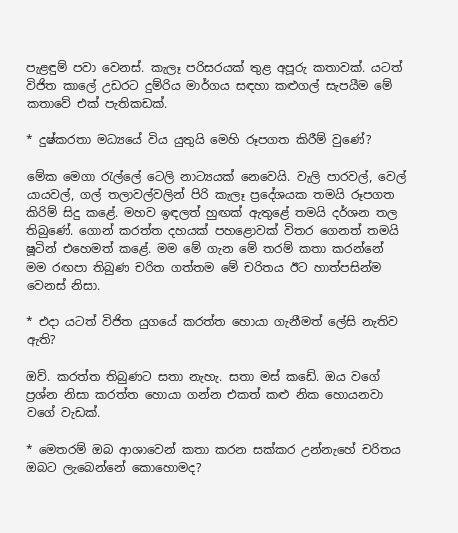පැළඳුම් පවා වෙනස්. කැලෑ පරිසරයක් තුළ අපූරු කතාවක්. යටත් විජිත කාලේ උඩරට දුම්රිය මාර්ගය සඳහා කළුගල් සැපයීම මේ කතාවේ එක් පැතිකඩක්.

* දුෂ්කරතා මධ්‍යයේ විය යුතුයි මෙහි රූපගත කිරීම් වුණේ?

මේක මෙගා රැල්ලේ ටෙලි නාට්‍යයක් නෙවෙයි. වැලි පාරවල්, වෙල් යායවල්, ගල් තලාවල්වලින් පිරි කැලෑ ප්‍රදේශයක තමයි රූපගත කිරිම් සිදු කළේ. මහව ඉඳලත් හුඟක් ඇතුළේ තමයි දර්ශන තල තිබුණේ. ගොන් කරත්ත දහයක් පහළොවක් විතර ගෙනත් තමයි ෂූටින් එහෙමත් කළේ. මම මේ ගැන මේ තරම් කතා කරන්නේ මම රඟපා තිබුණ චරිත ගත්තම මේ චරිතය ඊට හාත්පසින්ම වෙනස් නිසා.

* එදා යටත් විජිත යුගයේ කරත්ත හොයා ගැනීමත් ලේසි නැතිව ඇති?

ඔව්. කරත්ත තිබුණට සතා නැහැ. සතා මස් කඩේ. ඔය වගේ ප්‍රශ්න නිසා කරත්ත හොයා ගන්න එකත් කළු නික හොයනවා වගේ වැඩක්.

* මෙතරම් ඔබ ආශාවෙන් කතා කරන සක්කර උන්නැහේ චරිතය ඔබට ලැබෙන්නේ කොහොමද?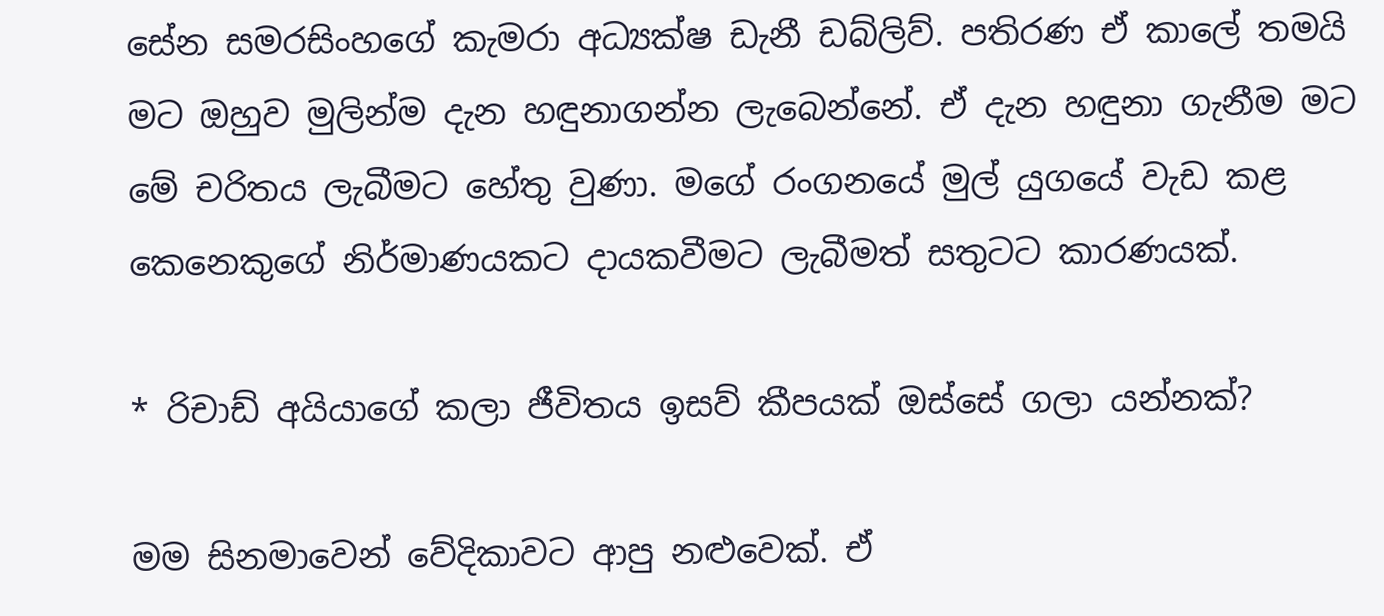සේන සමරසිංහගේ කැමරා අධ්‍යක්ෂ ඩැනී ඩබ්ලිව්. පතිරණ ඒ කාලේ තමයි මට ඔහුව මුලින්ම දැන හඳුනාගන්න ලැබෙන්නේ. ඒ දැන හඳුනා ගැනීම මට මේ චරිතය ලැබීමට හේතු වුණා. මගේ රංගනයේ මුල් යුගයේ වැඩ කළ කෙනෙකුගේ නිර්මාණයකට දායකවීමට ලැබීමත් සතුටට කාරණයක්.

* රිචාඩ් අයියාගේ කලා ජීවිතය ඉසව් කීපයක් ඔස්සේ ගලා යන්නක්?

මම සිනමාවෙන් වේදිකාවට ආපු නළුවෙක්. ඒ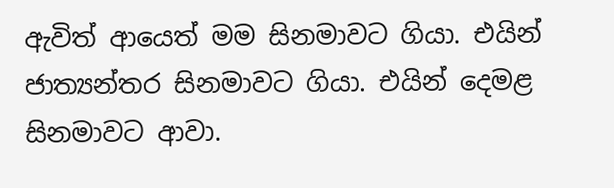ඇවිත් ආයෙත් මම සිනමාවට ගියා. එයින් ජාත්‍යන්තර සිනමාවට ගියා. එයින් දෙමළ සිනමාවට ආවා.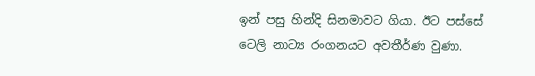ඉන් පසු හින්දි සිනමාවට ගියා. ඊට පස්සේ ටෙලි නාට්‍ය රංගනයට අවතීර්ණ වුණා.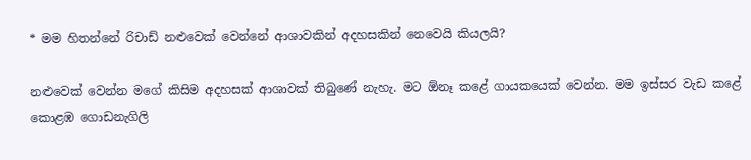* මම හිතන්නේ රිචාඩ් නළුවෙක් වෙන්නේ ආශාවකින් අදහසකින් නෙවෙයි කියලයි?

නළුවෙක් වෙන්න මගේ කිසිම අදහසක් ආශාවක් තිබුණේ නැහැ. මට ඕනෑ කළේ ගායකයෙක් වෙන්න. මම ඉස්සර වැඩ කළේ කොළඹ ගොඩනැගිලි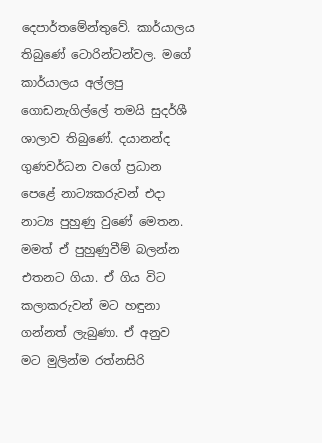දෙපාර්තමේන්තුවේ. කාර්යාලය තිබුණේ ටොරින්ටන්වල. මගේ කාර්යාලය අල්ලපු ගොඩනැගිල්ලේ තමයි සුදර්ශී ශාලාව තිබුණේ. දයානන්ද ගුණවර්ධන වගේ ප්‍රධාන පෙළේ නාට්‍යකරුවන් එදා නාට්‍ය පුහුණු වුණේ මෙතන. මමත් ඒ පුහුණුවීම් බලන්න එතනට ගියා. ඒ ගිය විට කලාකරුවන් මට හඳුනා ගන්නත් ලැබුණා. ඒ අනුව මට මුලින්ම රත්නසිරි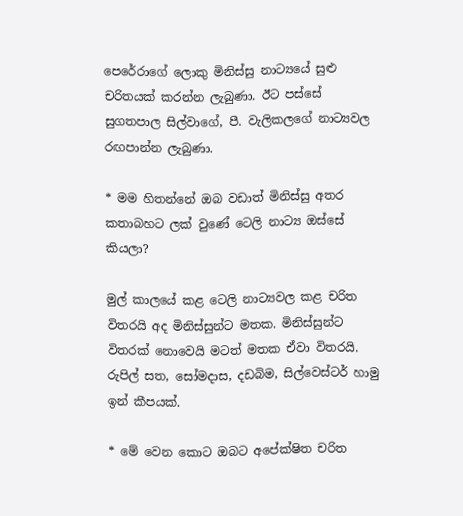පෙරේරාගේ ලොකු මිනිස්සු නාට්‍යයේ සුළු චරිතයක් කරන්න ලැබුණා. ඊට පස්සේ සුගතපාල සිල්වාගේ, පී. වැලිකලගේ නාට්‍යවල රඟපාන්න ලැබුණා.

* මම හිතන්නේ ඔබ වඩාත් මිනිස්සු අතර කතාබහට ලක් වුණේ ටෙලි නාට්‍ය ඔස්සේ කියලා?

මුල් කාලයේ කළ ටෙලි නාට්‍යවල කළ චරිත විතරයි අද මිනිස්සුන්ට මතක. මිනිස්සුන්ට විතරක් නොවෙයි මටත් මතක ඒවා විතරයි. රුපිල් සත, සෝමදාස, දඩබිම, සිල්වෙස්ටර් හාමු ඉන් කීපයක්.

* මේ වෙන කොට ඔබට අපේක්ෂිත චරිත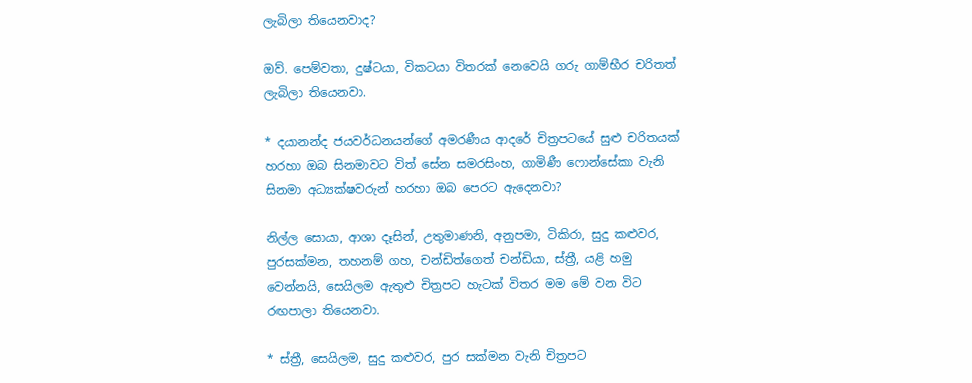ලැබිලා තියෙනවාද?

ඔව්. පෙම්වතා, දුෂ්ටයා, විකටයා විතරක් නෙවෙයි ගරු ගාම්භීර චරිතත් ලැබිලා තියෙනවා.

* දයානන්ද ජයවර්ධනයන්ගේ අමරණීය ආදරේ චිත්‍රපටයේ සුළු චරිතයක් හරහා ඔබ සිනමාවට විත් සේන සමරසිංහ, ගාමිණී ෆොන්සේකා වැනි සිනමා අධ්‍යක්ෂවරුන් හරහා ඔබ පෙරට ඇදෙනවා?

නිල්ල සොයා, ආශා දෑසින්, උතුමාණනි, අනුපමා, ටිකිරා, සුදු කළුවර, පුරසක්මන, තහනම් ගහ, චන්ඩිත්ගෙත් චන්ඩියා, ස්ත්‍රී, යළි හමු වෙන්නයි, සෙයිලම ඇතුළු චිත්‍රපට හැටක් විතර මම මේ වන විට රඟපාලා තියෙනවා.

* ස්ත්‍රී, සෙයිලම, සුදු කළුවර, පුර සක්මන වැනි චිත්‍රපට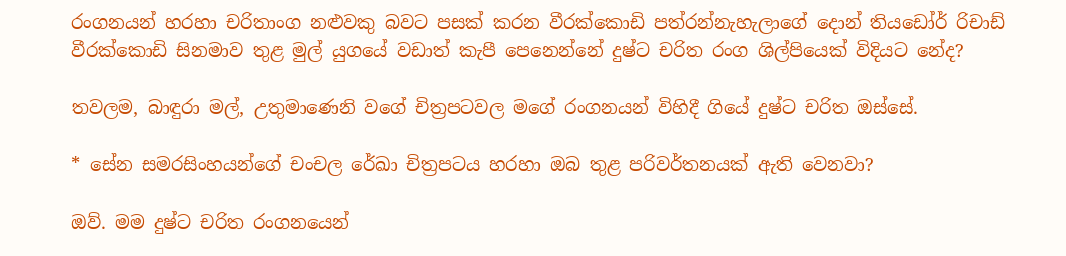රංගනයන් හරහා චරිතාංග නළුවකු බවට පසක් කරන වීරක්කොඩි පත්රන්නැහැලාගේ දොන් තියඩෝර් රිචාඩ් වීරක්කොඩි සිනමාව තුළ මුල් යුගයේ වඩාත් කැපී පෙනෙන්නේ දුෂ්ට චරිත රංග ශිල්පියෙක් විදියට නේද?

තවලම, බාඳුරා මල්, උතුමාණෙනි වගේ චිත්‍රපටවල මගේ රංගනයන් විහිදී ගියේ දුෂ්ට චරිත ඔස්සේ.

* සේන සමරසිංහයන්ගේ චංචල රේඛා චිත්‍රපටය හරහා ඔබ තුළ පරිවර්තනයක් ඇති වෙනවා?

ඔව්. මම දුෂ්ට චරිත රංගනයෙන්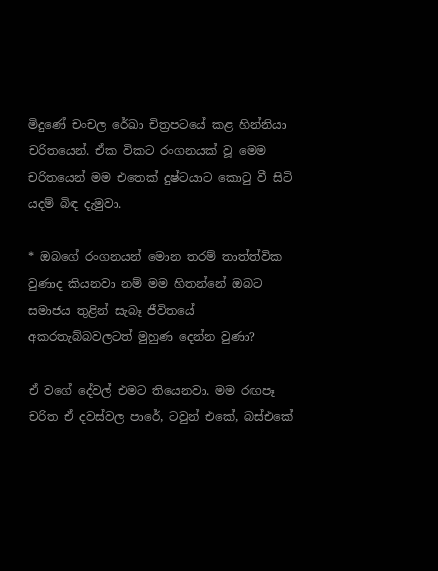මිදුණේ චංචල රේඛා චිත්‍රපටයේ කළ හින්නියා චරිතයෙන්. ඒක විකට රංගනයක් වූ මෙම චරිතයෙන් මම එතෙක් දුෂ්ටයාට කොටු වී සිටි යදම් බිඳ දැමුවා.

* ඔබගේ රංගනයන් මොන තරම් තාත්ත්වික වුණාද කියනවා නම් මම හිතන්නේ ඔබට සමාජය තුළින් සැබෑ ජීවිතයේ අකරතැබ්බවලටත් මුහුණ දෙන්න වුණා?

ඒ වගේ දේවල් එමට තියෙනවා. මම රඟපෑ චරිත ඒ දවස්වල පාරේ, ටවුන් එකේ, බස්එකේ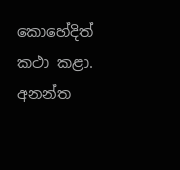කොහේදිත් කථා කළා. අනන්ත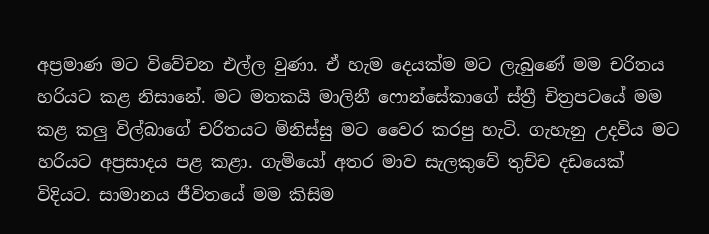අප්‍රමාණ මට විවේචන එල්ල වුණා. ඒ හැම දෙයක්ම මට ලැබුණේ මම චරිතය හරියට කළ නිසානේ. මට මතකයි මාලිනී ෆොන්සේකාගේ ස්ත්‍රී චිත්‍රපටයේ මම කළ කලු විල්බාගේ චරිතයට මිනිස්සු මට වෛර කරපු හැටි. ගැහැනු උදවිය මට හරියට අප්‍රසාදය පළ කළා. ගැමියෝ අතර මාව සැලකුවේ තුච්ච දඩයෙක් විදියට. සාමානය ජීවිතයේ මම කිසිම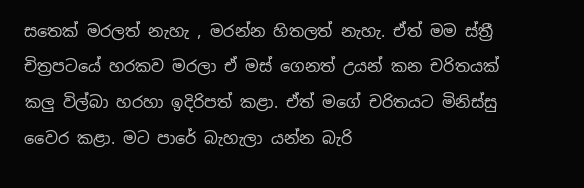සතෙක් මරලත් නැහැ , මරන්න හිතලත් නැහැ. ඒත් මම ස්ත්‍රී චිත්‍රපටයේ හරකව මරලා ඒ මස් ගෙනත් උයන් කන චරිතයක් කලු විල්බා හරහා ඉදිරිපත් කළා. ඒත් මගේ චරිතයට මිනිස්සු වෛර කළා. මට පාරේ බැහැලා යන්න බැරි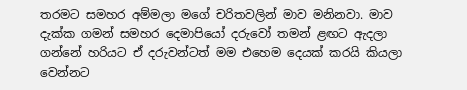තරමට සමහර අම්මලා මගේ චරිතවලින් මාව මනිනවා. මාව දැක්ක ගමන් සමහර දෙමාපියෝ දරුවෝ තමන් ළඟට ඇදලා ගන්නේ හරියට ඒ දරුවන්ටත් මම එහෙම දෙයක් කරයි කියලා වෙන්නට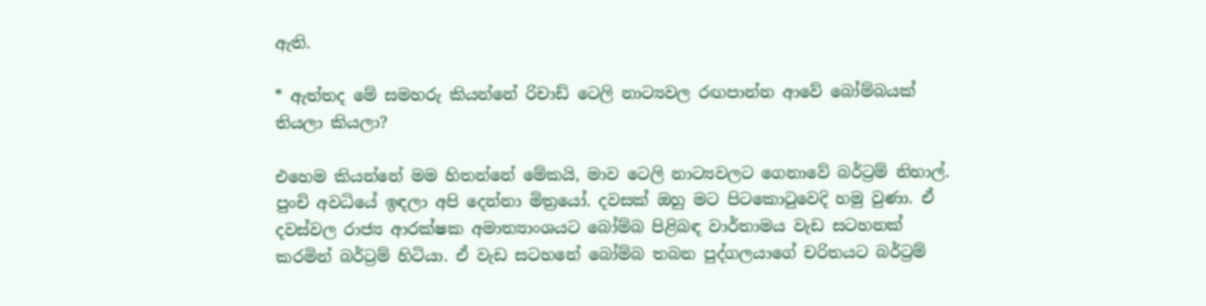ඇති.

* ඇත්තද මේ සමහරු කියන්නේ රිචාඩ් ටෙලි නාට්‍යවල රඟපාන්න ආවේ බෝම්බයක් තියලා කියලා?

එහෙම කියන්නේ මම හිතන්නේ මේකයි, මාව ටෙලි නාට්‍යවලට ගෙනාවේ බර්ට්‍රම් නිහාල්. පුංචි අවධියේ ඉඳලා අපි දෙන්නා මිත්‍රයෝ. දවසක් ඔහු මට පිටකොටුවෙදි හමු වුණා. ඒ දවස්වල රාජ්‍ය ආරක්ෂක අමාත්‍යාංශයට බෝම්බ පිළිබඳ වාර්තාමය වැඩ සටහනක් කරමින් බර්ට්‍රම් හිටියා. ඒ වැඩ සටහනේ බෝම්බ තබන පුද්ගලයාගේ චරිතයට බර්ට්‍රම්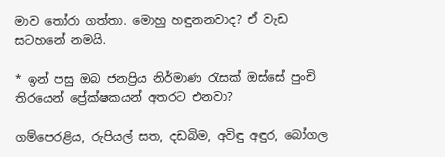මාව තෝරා ගත්තා. මොහු හඳුනනවාද? ඒ වැඩ සටහනේ නමයි.

* ඉන් පසු ඔබ ජනප්‍රිය නිර්මාණ රැසක් ඔස්සේ පුංචි තිරයෙන් ප්‍රේක්ෂකයන් අතරට එනවා?

ගම්පෙරළිය, රුපියල් සත, දඩබිම, අවිඳු අඳුර, බෝගල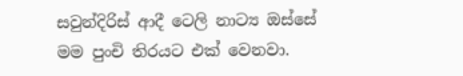සවුන්දිරිස් ආදී ටෙලි නාට්‍ය ඔස්සේ මම පුංචි තිරයට එක් වෙනවා.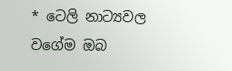* ටෙලි නාට්‍යවල වගේම ඔබ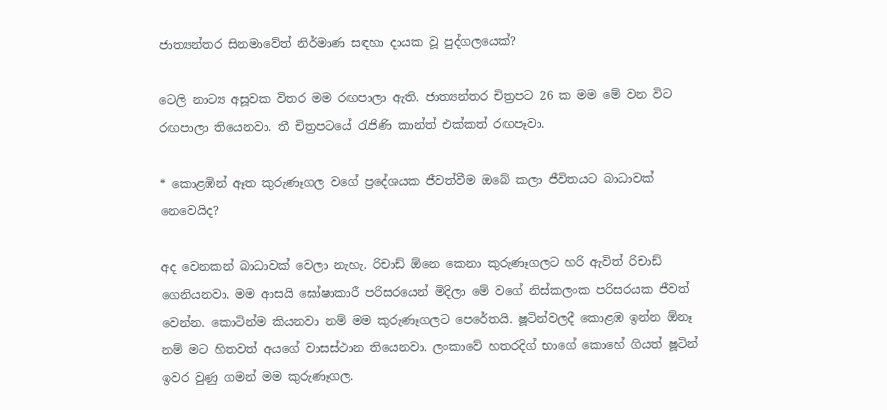ජාත්‍යන්තර සිනමාවේත් නිර්මාණ සඳහා දායක වූ පුද්ගලයෙක්?

ටෙලි නාට්‍ය අසූවක විතර මම රඟපාලා ඇති. ජාත්‍යන්තර චිත්‍රපට 26 ක මම මේ වන විට රඟපාලා තියෙනවා. තී චිත්‍රපටයේ රැජිණි කාන්ත් එක්කත් රඟපෑවා.

* කොළඹින් ඈත කුරුණෑගල වගේ ප්‍රදේශයක ජීවත්වීම ඔබේ කලා ජීවිතයට බාධාවක් නෙවෙයිද?

අද වෙනකන් බාධාවක් වෙලා නැහැ. රිචාඩ් ඕනෙ කෙනා කුරුණෑගලට හරි ඇවිත් රිචාඩ් ගෙනියනවා. මම ආසයි ඝෝෂාකාරී පරිසරයෙන් මිදිලා මේ වගේ නිස්කලංක පරිසරයක ජීවත් වෙන්න. කොටින්ම කියනවා නම් මම කුරුණෑගලට පෙරේතයි. ෂූටින්වලදී කොළඹ ඉන්න ඕනෑ නම් මට හිතවත් අයගේ වාසස්ථාන තියෙනවා. ලංකාවේ හතරදිග් භාගේ කොහේ ගියත් ෂූටින් ඉවර වුණු ගමන් මම කුරුණෑගල.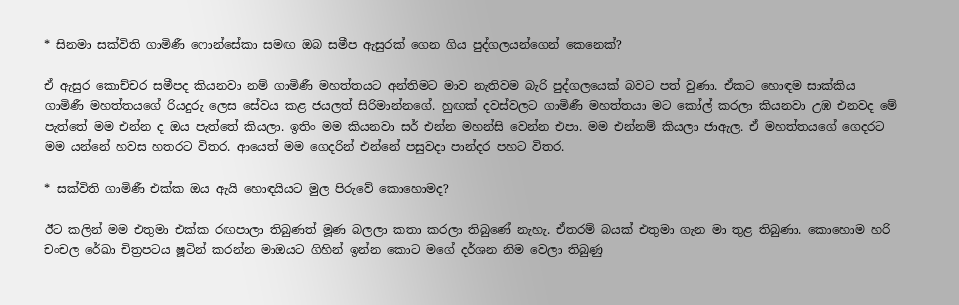* සිනමා සක්විති ගාමිණී ෆොන්සේකා සමඟ ඔබ සමීප ඇසුරක් ගෙන ගිය පුද්ගලයන්ගෙන් කෙනෙක්?

ඒ ඇසුර කොච්චර සමීපද කියනවා නම් ගාමිණී මහත්තයට අන්තිමට මාව නැතිවම බැරි පුද්ගලයෙක් බවට පත් වුණා. ඒකට හොඳම සාක්කිය ගාමිණී මහත්තයගේ රියදුරු ලෙස සේවය කළ ජයලත් සිරිමාන්නගේ. හුඟක් දවස්වලට ගාමිණී මහත්තයා මට කෝල් කරලා කියනවා උඹ එනවද මේ පැත්තේ මම එන්න ද ඔය පැත්තේ කියලා. ඉතිං මම කියනවා සර් එන්න මහන්සි වෙන්න එපා. මම එන්නම් කියලා ජාඇල. ඒ මහත්තයගේ ගෙදරට මම යන්නේ හවස හතරට විතර. ආයෙත් මම ගෙදරින් එන්නේ පසුවදා පාන්දර පහට විතර.

* සක්විති ගාමිණී එක්ක ඔය ඇයි හොඳයියට මුල පිරුවේ කොහොමද?

ඊට කලින් මම එතුමා එක්ක රඟපාලා තිබුණත් මූණ බලලා කතා කරලා තිබුණේ නැහැ. ඒතරම් බයක් එතුමා ගැන මා තුළ තිබුණා. කොහොම හරි චංචල රේඛා චිත්‍රපටය ෂූටින් කරන්න මාඔයට ගිහින් ඉන්න කොට මගේ දර්ශන නිම වෙලා තිබුණු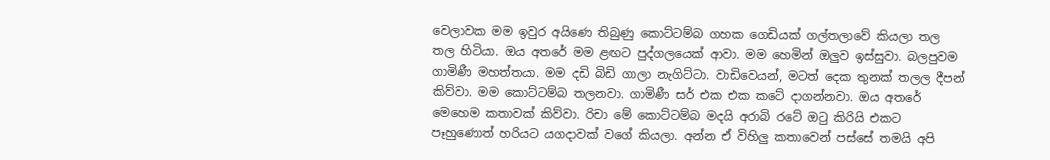වෙලාවක මම ඉවුර අයිණෙ තිබුණු කොට්ටම්බ ගහක ගෙඩියක් ගල්තලාවේ කියලා තල තල හිටියා. ඔය අතරේ මම ළඟට පුද්ගලයෙක් ආවා. මම හෙමින් ඔලුව ඉස්සුවා. බලපුවම ගාමිණී මහත්තයා. මම දඩි බිඩි ගාලා නැගිට්ටා. වාඩිවෙයන්, මටත් දෙක තුනක් තලල දීපන් කිව්වා. මම කොට්ටම්බ තලනවා. ගාමිණී සර් එක එක කටේ දාගන්නවා. ඔය අතරේ මෙහෙම කතාවක් කිව්වා. රිචා මේ කොට්ටම්බ මදයි අරාබි රටේ ඔටු කිරියි එකට පෑහුණොත් හරියට යගදාවක් වගේ කියලා. අන්න ඒ විහිලු කතාවෙන් පස්සේ තමයි අපි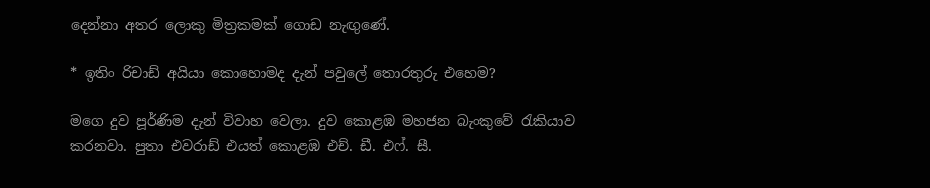දෙන්නා අතර ලොකු මිත්‍රකමක් ගොඩ නැඟුණේ.

* ඉතිං රිචාඩ් අයියා කොහොමද දැන් පවුලේ තොරතුරු එහෙම?

මගෙ දුව පූර්ණිම දැන් විවාහ වෙලා. දුව කොළඹ මහජන බැංකුවේ රැකියාව කරනවා. පුතා එවරාඩ් එයත් කොළඹ එච්. ඩී. එෆ්. සී.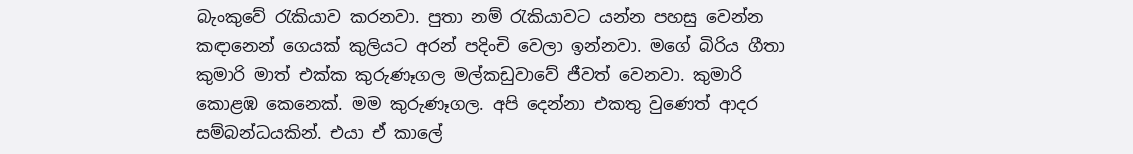බැංකුවේ රැකියාව කරනවා. පුතා නම් රැකියාවට යන්න පහසු වෙන්න කඳානෙන් ගෙයක් කුලියට අරන් පදිංචි වෙලා ඉන්නවා. මගේ බිරිය ගීතා කුමාරි මාත් එක්ක කුරුණෑගල මල්කඩුවාවේ ජීවත් වෙනවා. කුමාරි කොළඹ කෙනෙක්. මම කුරුණෑගල. අපි දෙන්නා එකතු වුණෙත් ආදර සම්බන්ධයකින්. එයා ඒ කාලේ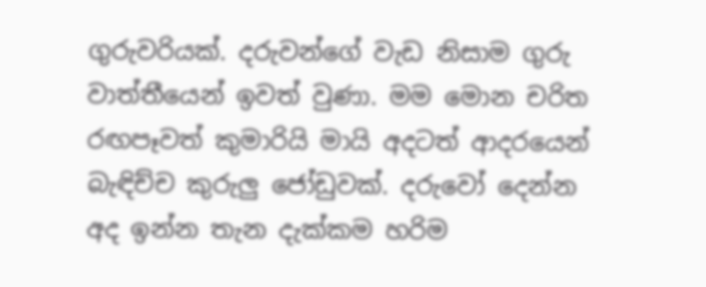ගුරුවරියක්. දරුවන්ගේ වැඩ නිසාම ගුරු වාත්තීයෙන් ඉවත් වුණා. මම මොන චරිත රඟපෑවත් කුමාරියි මායි අදටත් ආදරයෙන් බැඳිච්ච කුරුලු ජෝඩුවක්. දරුවෝ දෙන්න අද ඉන්න තැන දැක්කම හරිම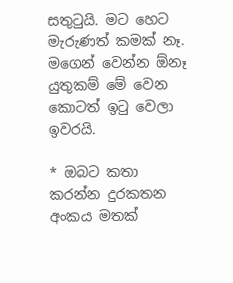සතුටුයි. මට හෙට මැරුණත් කමක් නෑ. මගෙන් වෙන්න ඕනෑ යුතුකම් මේ වෙන කොටත් ඉටු වෙලා ඉවරයි.

* ඔබට කතා කරන්න දුරකතන අංකය මතක්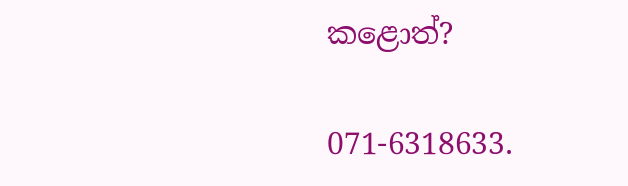කළොත්?

071-6318633.